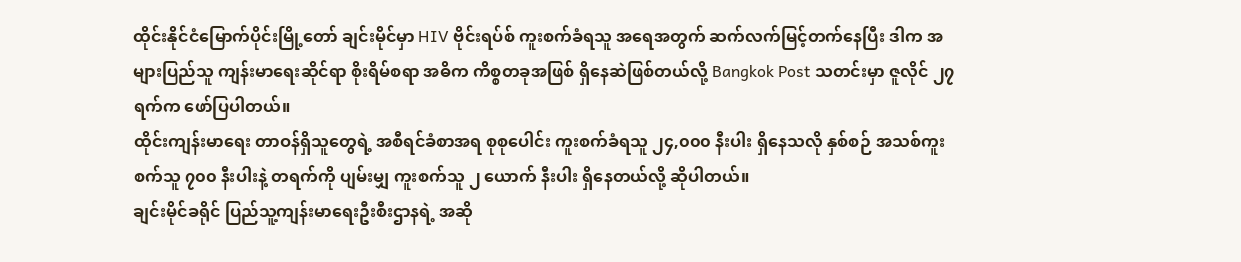ထိုင်းနိုင်ငံမြောက်ပိုင်းမြို့တော် ချင်းမိုင်မှာ HIV ဗိုင်းရပ်စ် ကူးစက်ခံရသူ အရေအတွက် ဆက်လက်မြင့်တက်နေပြီး ဒါက အများပြည်သူ ကျန်းမာရေးဆိုင်ရာ စိုးရိမ်စရာ အဓိက ကိစ္စတခုအဖြစ် ရှိနေဆဲဖြစ်တယ်လို့ Bangkok Post သတင်းမှာ ဇူလိုင် ၂၇ ရက်က ဖော်ပြပါတယ်။
ထိုင်းကျန်းမာရေး တာဝန်ရှိသူတွေရဲ့ အစီရင်ခံစာအရ စုစုပေါင်း ကူးစက်ခံရသူ ၂၄,၀၀၀ နီးပါး ရှိနေသလို နှစ်စဉ် အသစ်ကူးစက်သူ ၇၀၀ နီးပါးနဲ့ တရက်ကို ပျမ်းမျှ ကူးစက်သူ ၂ ယောက် နီးပါး ရှိနေတယ်လို့ ဆိုပါတယ်။
ချင်းမိုင်ခရိုင် ပြည်သူ့ကျန်းမာရေးဦးစီးဌာနရဲ့ အဆို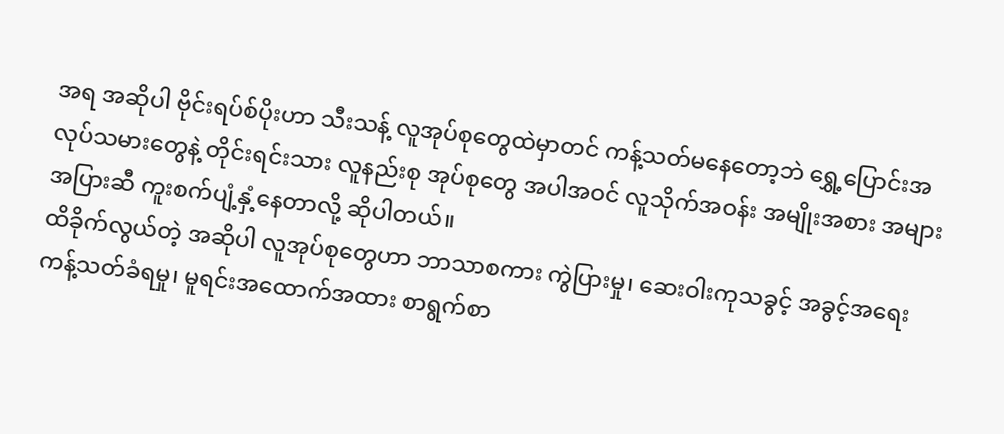အရ အဆိုပါ ဗိုင်းရပ်စ်ပိုးဟာ သီးသန့် လူအုပ်စုတွေထဲမှာတင် ကန့်သတ်မနေတော့ဘဲ ရွှေ့ပြောင်းအလုပ်သမားတွေနဲ့ တိုင်းရင်းသား လူနည်းစု အုပ်စုတွေ အပါအဝင် လူသိုက်အဝန်း အမျိုးအစား အများအပြားဆီ ကူးစက်ပျံ့နှံ့နေတာလို့ ဆိုပါတယ်။
ထိခိုက်လွယ်တဲ့ အဆိုပါ လူအုပ်စုတွေဟာ ဘာသာစကား ကွဲပြားမှု၊ ဆေးဝါးကုသခွင့် အခွင့်အရေး ကန့်သတ်ခံရမှု၊ မူရင်းအထောက်အထား စာရွက်စာ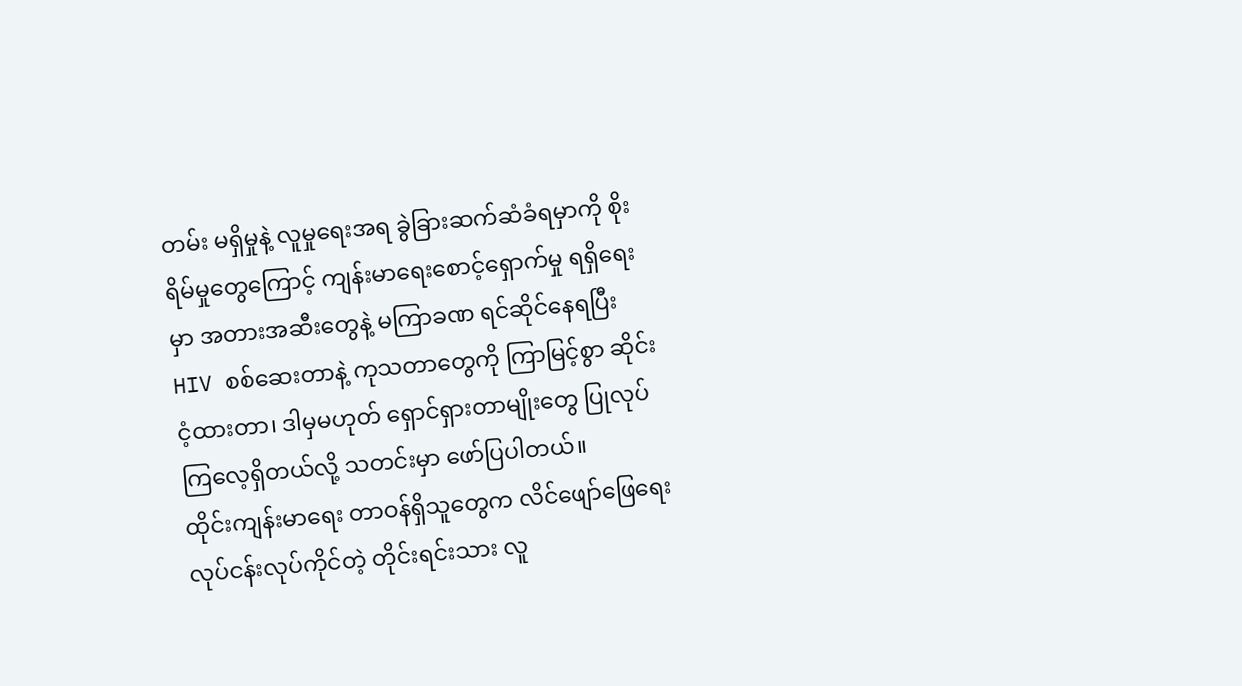တမ်း မရှိမှုနဲ့ လူမှုရေးအရ ခွဲခြားဆက်ဆံခံရမှာကို စိုးရိမ်မှုတွေကြောင့် ကျန်းမာရေးစောင့်ရှောက်မှု ရရှိရေးမှာ အတားအဆီးတွေနဲ့ မကြာခဏ ရင်ဆိုင်နေရပြီး HIV စစ်ဆေးတာနဲ့ ကုသတာတွေကို ကြာမြင့်စွာ ဆိုင်းငံ့ထားတာ၊ ဒါမှမဟုတ် ရှောင်ရှားတာမျိုးတွေ ပြုလုပ်ကြလေ့ရှိတယ်လို့ သတင်းမှာ ဖော်ပြပါတယ်။
ထိုင်းကျန်းမာရေး တာဝန်ရှိသူတွေက လိင်ဖျော်ဖြေရေး လုပ်ငန်းလုပ်ကိုင်တဲ့ တိုင်းရင်းသား လူ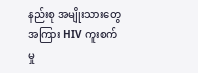နည်းစု အမျိုးသားတွေအကြား HIV ကူးစက်မှု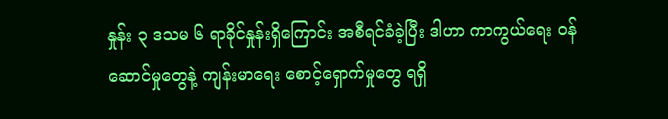နှုန်း ၃ ဒသမ ၆ ရာခိုင်နှုန်းရှိကြောင်း အစီရင်ခံခဲ့ပြီး ဒါဟာ ကာကွယ်ရေး ဝန်ဆောင်မှုတွေနဲ့ ကျန်းမာရေး စောင့်ရှောက်မှုတွေ ရရှိ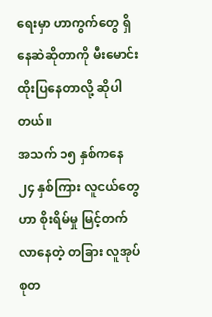ရေးမှာ ဟာကွက်တွေ ရှိနေဆဲဆိုတာကို မီးမောင်းထိုးပြနေတာလို့ ဆိုပါတယ်။
အသက် ၁၅ နှစ်ကနေ ၂၄ နှစ်ကြား လူငယ်တွေဟာ စိုးရိမ်မှု မြင့်တက်လာနေတဲ့ တခြား လူအုပ်စုတ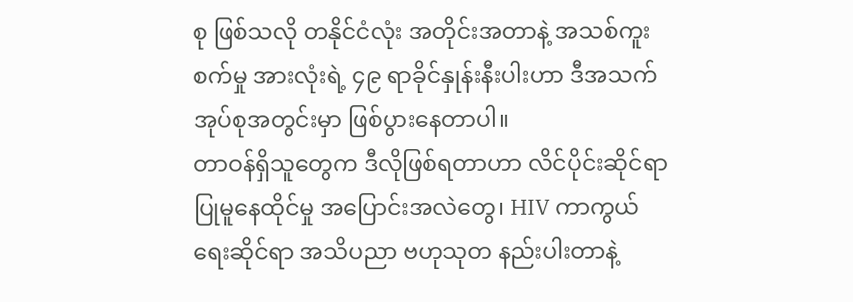စု ဖြစ်သလို တနိုင်ငံလုံး အတိုင်းအတာနဲ့ အသစ်ကူးစက်မှု အားလုံးရဲ့ ၄၉ ရာခိုင်နှုန်းနီးပါးဟာ ဒီအသက်အုပ်စုအတွင်းမှာ ဖြစ်ပွားနေတာပါ။
တာဝန်ရှိသူတွေက ဒီလိုဖြစ်ရတာဟာ လိင်ပိုင်းဆိုင်ရာ ပြုမူနေထိုင်မှု အပြောင်းအလဲတွေ၊ HIV ကာကွယ်ရေးဆိုင်ရာ အသိပညာ ဗဟုသုတ နည်းပါးတာနဲ့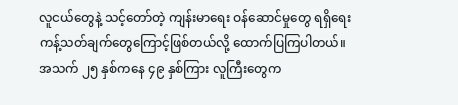လူငယ်တွေနဲ့ သင့်တော်တဲ့ ကျန်းမာရေး ဝန်ဆောင်မှုတွေ ရရှိရေး ကန့်သတ်ချက်တွေကြောင့်ဖြစ်တယ်လို့ ထောက်ပြကြပါတယ်။
အသက် ၂၅ နှစ်ကနေ ၄၉ နှစ်ကြား လူကြီးတွေက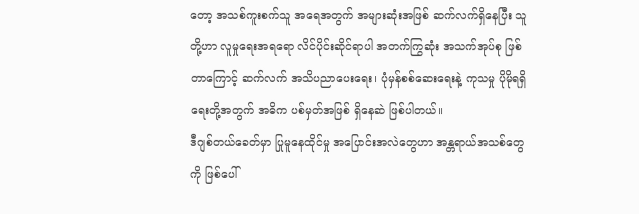တော့ အသစ်ကူးစက်သူ အရေအတွက် အများဆုံးအဖြစ် ဆက်လက်ရှိနေပြီး သူတို့ဟာ လူမှုရေးအရရော လိင်ပိုင်းဆိုင်ရာပါ အတက်ကြွဆုံး အသက်အုပ်စု ဖြစ်တာကြောင့် ဆက်လက် အသိပညာပေးရေး၊ ပုံမှန်စစ်ဆေးရေးနဲ့ ကုသမှု ပိုမိုရရှိရေးတို့အတွက် အဓိက ပစ်မှတ်အဖြစ် ရှိနေဆဲ ဖြစ်ပါတယ်။
ဒီဂျစ်တယ်ခေတ်မှာ ပြုမူနေထိုင်မှု အပြောင်းအလဲတွေဟာ အန္တရာယ်အသစ်တွေကို ဖြစ်ပေါ်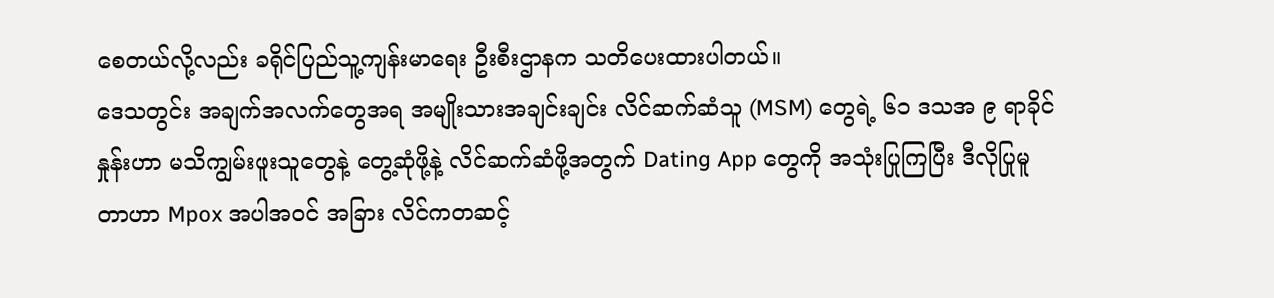စေတယ်လို့လည်း ခရိုင်ပြည်သူ့ကျန်းမာရေး ဦးစီးဌာနက သတိပေးထားပါတယ်။
ဒေသတွင်း အချက်အလက်တွေအရ အမျိုးသားအချင်းချင်း လိင်ဆက်ဆံသူ (MSM) တွေရဲ့ ၆၁ ဒသအ ၉ ရာခိုင်နှုန်းဟာ မသိကျွမ်းဖူးသူတွေနဲ့ တွေ့ဆုံဖို့နဲ့ လိင်ဆက်ဆံဖို့အတွက် Dating App တွေကို အသုံးပြုကြပြီး ဒီလိုပြုမူတာဟာ Mpox အပါအဝင် အခြား လိင်ကတဆင့်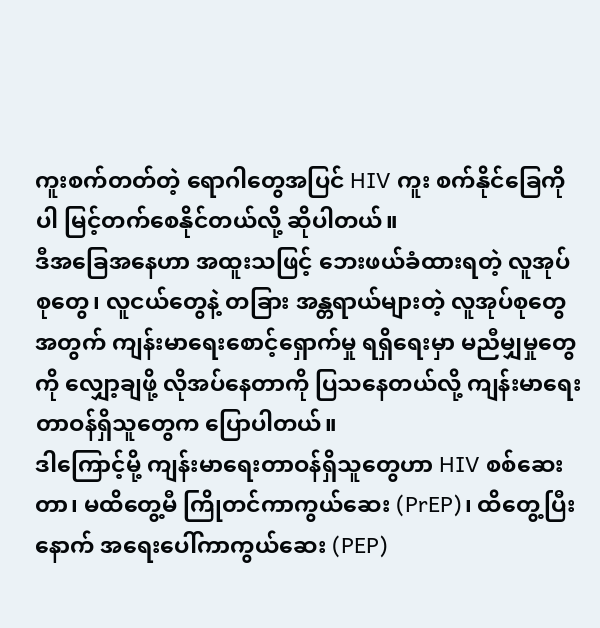ကူးစက်တတ်တဲ့ ရောဂါတွေအပြင် HIV ကူး စက်နိုင်ခြေကိုပါ မြင့်တက်စေနိုင်တယ်လို့ ဆိုပါတယ်။
ဒီအခြေအနေဟာ အထူးသဖြင့် ဘေးဖယ်ခံထားရတဲ့ လူအုပ်စုတွေ၊ လူငယ်တွေနဲ့ တခြား အန္တရာယ်များတဲ့ လူအုပ်စုတွေအတွက် ကျန်းမာရေးစောင့်ရှောက်မှု ရရှိရေးမှာ မညီမျှမှုတွေကို လျှော့ချဖို့ လိုအပ်နေတာကို ပြသနေတယ်လို့ ကျန်းမာရေး တာဝန်ရှိသူတွေက ပြောပါတယ်။
ဒါကြောင့်မို့ ကျန်းမာရေးတာဝန်ရှိသူတွေဟာ HIV စစ်ဆေးတာ၊ မထိတွေ့မီ ကြိုတင်ကာကွယ်ဆေး (PrEP)၊ ထိတွေ့ပြီးနောက် အရေးပေါ်ကာကွယ်ဆေး (PEP)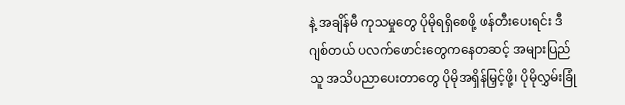နဲ့ အချိန်မီ ကုသမှုတွေ ပိုမိုရရှိစေဖို့ ဖန်တီးပေးရင်း ဒီဂျစ်တယ် ပလက်ဖောင်းတွေကနေတဆင့် အများပြည်သူ အသိပညာပေးတာတွေ ပိုမိုအရှိန်မြှင့်ဖို့၊ ပိုမိုလွှမ်းခြုံ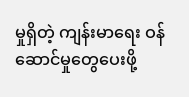မှုရှိတဲ့ ကျန်းမာရေး ဝန်ဆောင်မှုတွေပေးဖို့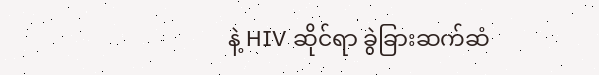နဲ့ HIV ဆိုင်ရာ ခွဲခြားဆက်ဆံ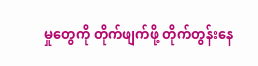မှုတွေကို တိုက်ဖျက်ဖို့ တိုက်တွန်းနေ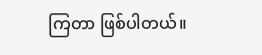ကြတာ ဖြစ်ပါတယ်။